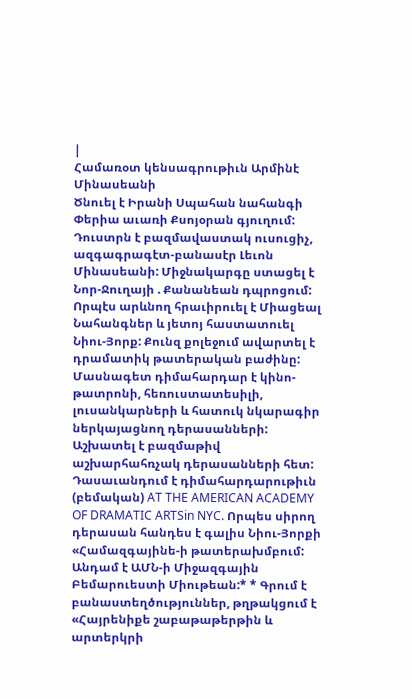|
Համառօտ կենսագրութիւն Արմինէ Մինասեանի
Ծնուել է Իրանի Սպահան նահանգի Փերիա աւառի Քսոյօրան գյուղում: Դուստրն է բազմավաստակ ուսուցիչ, ազգագրագէտ-բանասէր Լեւոն Մինասեանի: Միջնակարգը ստացել է Նոր-Ջուղայի . Քանանեան դպրոցում: Որպէս արևնող հրաւիրուել է Միացեալ Նահանգներ և յետոյ հաստատուել Նիու-Յորք: Քունզ քոլեջում ավարտել է դրամատիկ թատերական բաժինը: Մասնագետ դիմահարդար է կինո-թատրոնի, հեռուստատեսիլի, լուսանկարների և հատուկ նկարագիր ներկայացնող դերասանների: Աշխատել է բազմաթիվ աշխարհահռչակ դերասանների հետ: Դասաւանդում է դիմահարդարութիւն (բեմական) AT THE AMERICAN ACADEMY OF DRAMATIC ARTSin NYC. Որպես սիրող դերասան հանդես է գալիս Նիու-Յորքի «Համազգայինե-ի թատերախմբում: Անդամ է ԱՄՆ-ի Միջազգային Բեմարուեստի Միութեան:* * Գրում է բանաստեղծություններ, թղթակցում է «Հայրենիքե շաբաթաթերթին և արտերկրի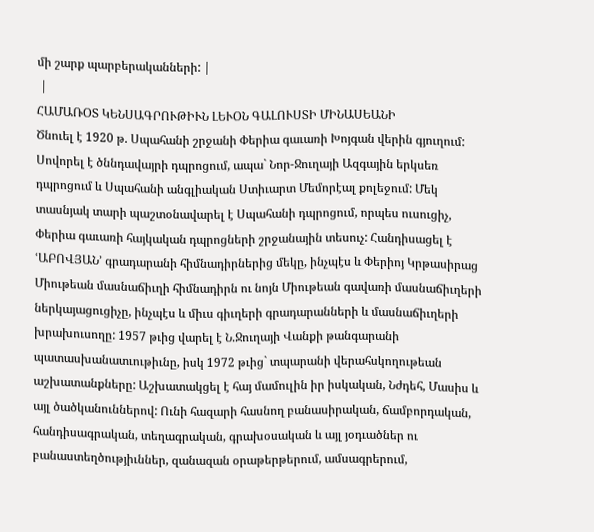մի շարք պարբերականների: |
 |
ՀԱՄԱՌՕՏ ԿԵՆՍԱԳՐՈՒԹԻՒՆ ԼԵՒՕՆ ԳԱԼՈՒՍՏԻ ՄԻՆԱՍԵԱՆԻ
Ծնուել է 1920 թ. Սպահանի շրջանի Փերիա գաւառի Խոյգան վերին գյուղում: Սովորել է ծննդավայրի դպրոցում, ապա` Նոր-Ջուղայի Ազգային երկսեռ դպրոցում և Սպահանի անգլիական Ստիւարտ Մեմորէալ քոլեջում: Մեկ տասնյակ տարի պաշտօնավարել է Սպահանի դպրոցում, որպես ուսուցիչ, Փերիա գաւառի հայկական դպրոցների շրջանային տեսուչ: Հանդիսացել է ՙԱԲՈՎՅԱՆ՚ գրադարանի հիմնադիրներից մեկը, ինչպէս և Փերիոյ Կրթասիրաց Միութեան մասնաճիւղի հիմնադիրն ու նոյն Միութեան գավառի մասնաճիւղերի ներկայացուցիչը, ինչպէս և միւս գիւղերի գրադարանների և մասնաճիւղերի խրախուսողը: 1957 թւից վարել է Ն.Ջուղայի Վանքի թանգարանի պատասխանատւութիւնը, իսկ 1972 թւից` տպարանի վերահսկողութեան աշխատանքները: Աշխատակցել է հայ մամուլին իր իսկական, Նժդեհ, Մասիս և այլ ծածկանուններով: Ունի հազարի հասնող բանասիրական, ճամբորդական, հանդիսագրական, տեղագրական, գրախօսական և այլ յօդւածներ ու բանաստեղծությիւններ, զանազան օրաթերթերում, ամսագրերում,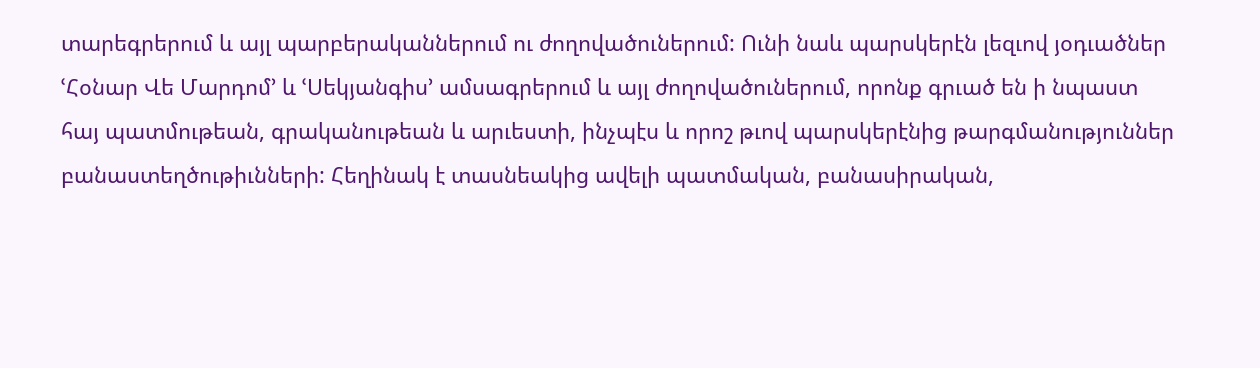տարեգրերում և այլ պարբերականներում ու ժողովածուներում: Ունի նաև պարսկերէն լեզւով յօդւածներ ՙՀօնար Վե Մարդոմ՚ և ՙՍեկյանգիս՚ ամսագրերում և այլ ժողովածուներում, որոնք գրւած են ի նպաստ հայ պատմութեան, գրականութեան և արւեստի, ինչպէս և որոշ թւով պարսկերէնից թարգմանություններ բանաստեղծութիւնների: Հեղինակ է տասնեակից ավելի պատմական, բանասիրական,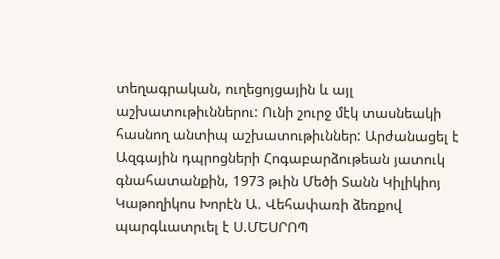տեղագրական, ուղեցոյցային և այլ աշխատութիւններու: Ունի շուրջ մէկ տասնեակի հասնող անտիպ աշխատութիւններ: Արժանացել է Ազգային դպրոցների Հոգաբարձութեան յատուկ գնահատանքին, 1973 թւին Մեծի Տանն Կիլիկիոյ Կաթողիկոս Խորէն Ա. Վեհափառի ձեռքով պարգևատրւել է Ս.ՄԵՍՐՈՊ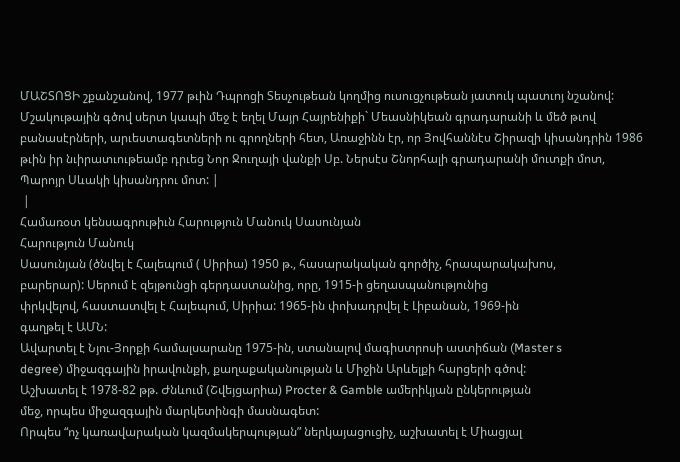ՄԱՇՏՈՑԻ շքանշանով, 1977 թւին Դպրոցի Տեսչութեան կողմից ուսուցչութեան յատուկ պատւոյ նշանով: Մշակութային գծով սերտ կապի մեջ է եղել Մայր Հայրենիքի` Մեասնիկեան գրադարանի և մեծ թւով բանասէրների, արւեստագետների ու գրողների հետ, Առաջինն էր, որ Յովհաննէս Շիրազի կիսանդրին 1986 թւին իր նւիրատւութեամբ դրւեց Նոր Ջուղայի վանքի Սբ. Ներսէս Շնորհալի գրադարանի մուտքի մոտ, Պարոյր Սևակի կիսանդրու մոտ: |
 |
Համառօտ կենսագրութիւն Հարություն Մանուկ Սասունյան
Հարություն Մանուկ
Սասունյան (ծնվել է Հալեպում ( Սիրիա) 1950 թ., հասարակական գործիչ, հրապարակախոս,
բարերար): Սերում է զեյթունցի գերդաստանից, որը, 1915-ի ցեղասպանությունից
փրկվելով, հաստատվել է Հալեպում, Սիրիա: 1965-ին փոխադրվել է Լիբանան, 1969-ին
գաղթել է ԱՄՆ:
Ավարտել է Նյու-Յորքի համալսարանը 1975-ին, ստանալով մագիստրոսի աստիճան (Master s
degree) միջազգային իրավունքի, քաղաքականության և Միջին Արևելքի հարցերի գծով:
Աշխատել է 1978-82 թթ. Ժնևում (Շվեյցարիա) Procter & Gamble ամերիկյան ընկերության
մեջ, որպես միջազգային մարկետինգի մասնագետ:
Որպես “ոչ կառավարական կազմակերպության” ներկայացուցիչ, աշխատել է Միացյալ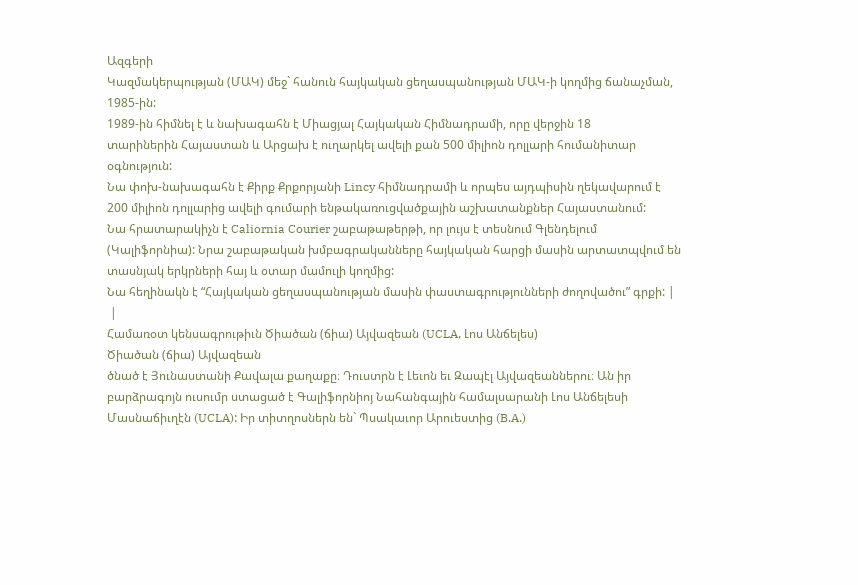Ազգերի
Կազմակերպության (ՄԱԿ) մեջ` հանուն հայկական ցեղասպանության ՄԱԿ-ի կողմից ճանաչման,
1985-ին:
1989-ին հիմնել է և նախագահն է Միացյալ Հայկական Հիմնադրամի, որը վերջին 18
տարիներին Հայաստան և Արցախ է ուղարկել ավելի քան 500 միլիոն դոլլարի հումանիտար
օգնություն:
Նա փոխ-նախագահն է Քիրք Քրքորյանի Lincy հիմնադրամի և որպես այդպիսին ղեկավարում է
200 միլիոն դոլլարից ավելի գումարի ենթակառուցվածքային աշխատանքներ Հայաստանում:
Նա հրատարակիչն է Caliornia Courier շաբաթաթերթի, որ լույս է տեսնում Գլենդելում
(Կալիֆորնիա): Նրա շաբաթական խմբագրականները հայկական հարցի մասին արտատպվում են
տասնյակ երկրների հայ և օտար մամուլի կողմից:
Նա հեղինակն է “Հայկական ցեղասպանության մասին փաստագրությունների ժողովածու” գրքի: |
 |
Համառօտ կենսագրութիւն Ծիածան (ճիա) Այվազեան (UCLA, Լոս Անճելես)
Ծիածան (ճիա) Այվազեան
ծնած է Յունաստանի Քավալա քաղաքը։ Դուստրն է Լեւոն եւ Զապէլ Այվազեաններու։ Ան իր
բարձրագոյն ուսումր ստացած է Գալիֆորնիոյ Նահանգային համալսարանի Լոս Անճելեսի
Մասնաճիւղէն (UCLA): Իր տիտղոսներն են` Պսակաւոր Արուեստից (B.A.)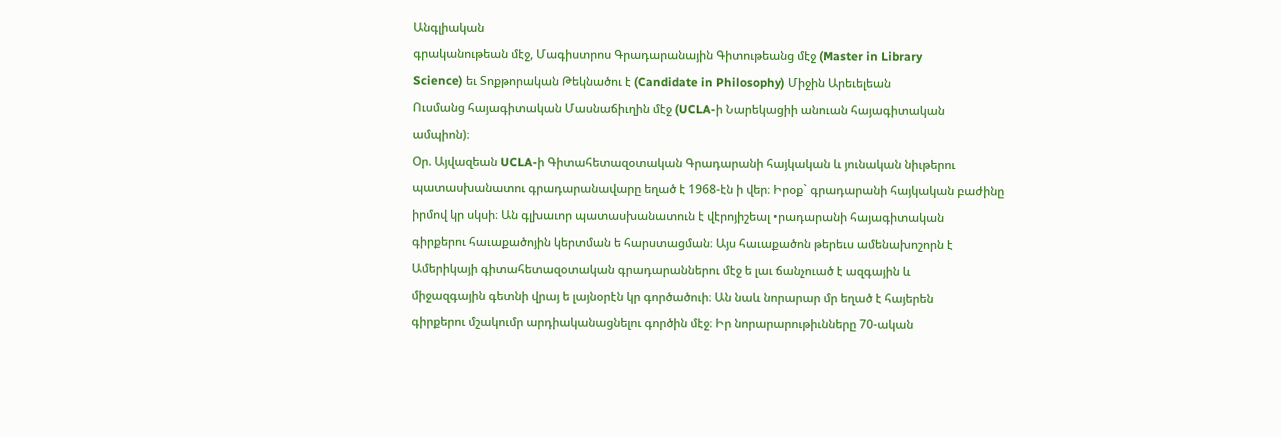Անգլիական
գրականութեան մէջ, Մագիստրոս Գրադարանային Գիտութեանց մէջ (Master in Library
Science) եւ Տոքթորական Թեկնածու է (Candidate in Philosophy) Միջին Արեւելեան
Ուսմանց հայագիտական Մասնաճիւղին մէջ (UCLA-ի Նարեկացիի անուան հայագիտական
ամպիոն)։
Օր. Այվազեան UCLA-ի Գիտահետազօտական Գրադարանի հայկական և յունական նիւթերու
պատասխանատու գրադարանավարը եղած է 1968-էն ի վեր։ Իրօք` գրադարանի հայկական բաժինը
իրմով կր սկսի։ Ան գլխաւոր պատասխանատուն է վէրոյիշեալ •րադարանի հայագիտական
գիրքերու հաւաքածոյին կերտման ե հարստացման։ Այս հաւաքածոն թերեւս ամենախոշորն է
Ամերիկայի գիտահետազօտական գրադարաններու մէջ ե լաւ ճանչուած է ազգային և
միջազգային գետնի վրայ ե լայնօրէն կր գործածուի։ Ան նաև նորարար մր եղած է հայերեն
գիրքերու մշակումր արդիականացնելու գործին մէջ։ Իր նորարարութիւնները 70-ական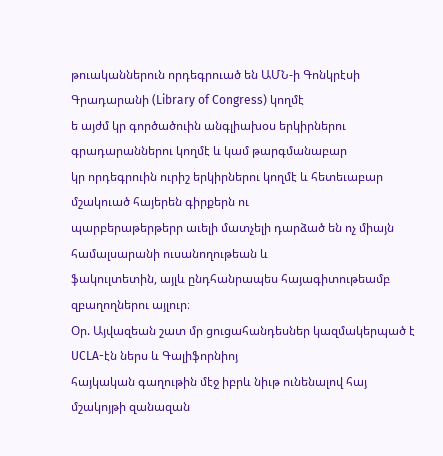թուականներուն որդեգրուած են ԱՄՆ-ի Գոնկրէսի Գրադարանի (Library of Congress) կողմէ
ե այժմ կր գործածուին անգլիախօս երկիրներու գրադարաններու կողմէ և կամ թարգմանաբար
կր որդեգրուին ուրիշ երկիրներու կողմէ և հետեւաբար մշակուած հայերեն գիրքերն ու
պարբերաթերթերր աւելի մատչելի դարձած են ոչ միայն համալսարանի ուսանողութեան և
ֆակուլտետին, այլև ընդհանրապես հայագիտութեամբ զբաղողներու այլուր։
Օր. Այվազեան շատ մր ցուցահանդեսներ կազմակերպած է UCLA-էն ներս և Գալիֆորնիոյ
հայկական գաղութին մէջ իբրև նիւթ ունենալով հայ մշակոյթի զանազան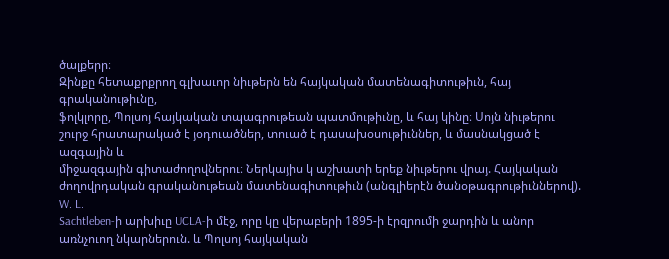ծալքերր։
Զինքը հետաքրքրող գլխաւոր նիւթերն են հայկական մատենագիտութիւն, հայ գրականութիւնը,
ֆոլկլորը, Պոլսոյ հայկական տպագրութեան պատմութիւնը, և հայ կինը։ Սոյն նիւթերու
շուրջ հրատարակած է յօդուածներ, տուած է դասախօսութիւններ, և մասնակցած է ազգային և
միջազգային գիտաժողովներու։ Ներկայիս կ աշխատի երեք նիւթերու վրայ. Հայկական
ժողովրդական գրականութեան մատենագիտութիւն (անգլիերէն ծանօթագրութիւններով). W. L.
Sachtleben-ի արխիւը UCLA-ի մէջ, որը կը վերաբերի 1895-ի էրզրումի ջարդին և անոր
առնչուող նկարներուն. և Պոլսոյ հայկական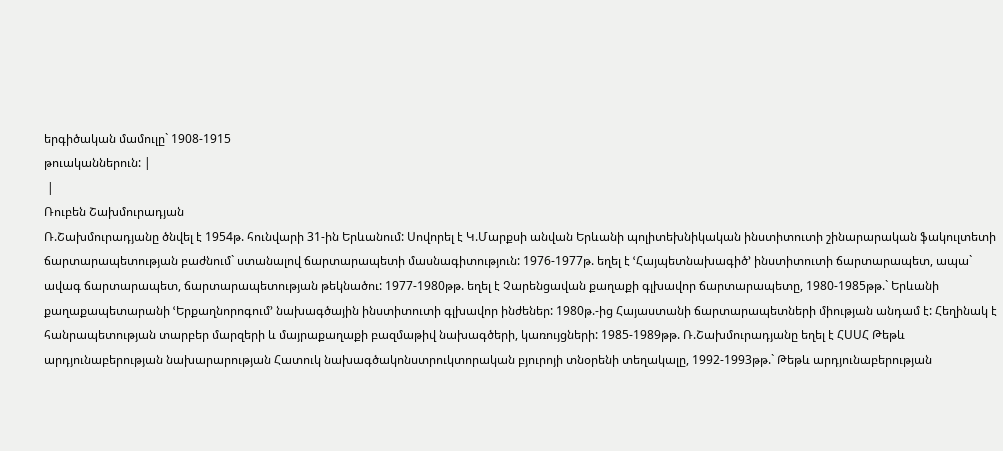երգիծական մամուլը` 1908-1915
թուականներուն: |
 |
Ռուբեն Շախմուրադյան
Ռ.Շախմուրադյանը ծնվել է 1954թ. հունվարի 31-ին Երևանում: Սովորել է Կ.Մարքսի անվան Երևանի պոլիտեխնիկական ինստիտուտի շինարարական ֆակուլտետի ճարտարապետության բաժնում` ստանալով ճարտարապետի մասնագիտություն: 1976-1977թ. եղել է ՙՀայպետնախագիծ՚ ինստիտուտի ճարտարապետ, ապա` ավագ ճարտարապետ, ճարտարապետության թեկնածու: 1977-1980թթ. եղել է Չարենցավան քաղաքի գլխավոր ճարտարապետը, 1980-1985թթ.` Երևանի քաղաքապետարանի ՙԵրքաղնորոգում՚ նախագծային ինստիտուտի գլխավոր ինժեներ: 1980թ.-ից Հայաստանի ճարտարապետների միության անդամ է: Հեղինակ է հանրապետության տարբեր մարզերի և մայրաքաղաքի բազմաթիվ նախագծերի, կառույցների: 1985-1989թթ. Ռ.Շախմուրադյանը եղել է ՀՍՍՀ Թեթև արդյունաբերության նախարարության Հատուկ նախագծակոնստրուկտորական բյուրոյի տնօրենի տեղակալը, 1992-1993թթ.` Թեթև արդյունաբերության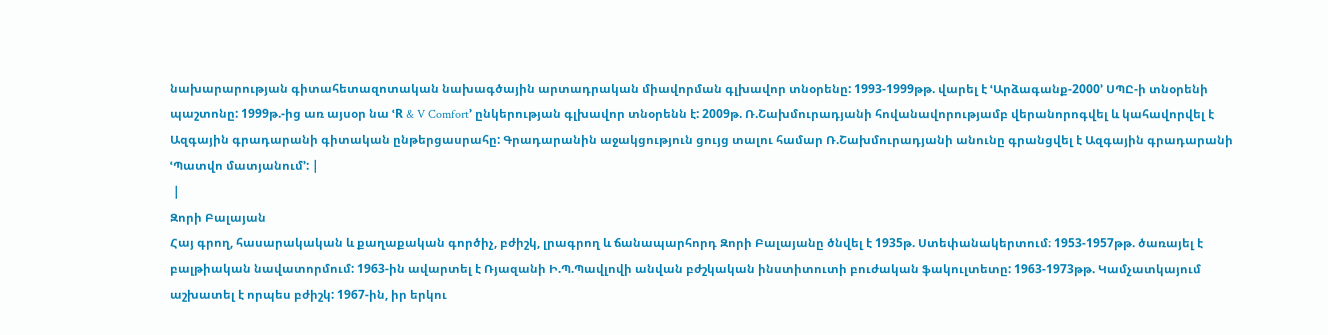նախարարության գիտահետազոտական նախագծային արտադրական միավորման գլխավոր տնօրենը: 1993-1999թթ. վարել է ՙԱրձագանք-2000՚ ՍՊԸ-ի տնօրենի պաշտոնը: 1999թ.-ից առ այսօր նա ՙR & V Comfort՚ ընկերության գլխավոր տնօրենն է: 2009թ. Ռ.Շախմուրադյանի հովանավորությամբ վերանորոգվել և կահավորվել է Ազգային գրադարանի գիտական ընթերցասրահը: Գրադարանին աջակցություն ցույց տալու համար Ռ.Շախմուրադյանի անունը գրանցվել է Ազգային գրադարանի ՙՊատվո մատյանում՚: |
 |
Զորի Բալայան
Հայ գրող, հասարակական և քաղաքական գործիչ, բժիշկ, լրագրող և ճանապարհորդ Զորի Բալայանը ծնվել է 1935թ. Ստեփանակերտում։ 1953-1957թթ. ծառայել է բալթիական նավատորմում: 1963-ին ավարտել է Ռյազանի Ի.Պ.Պավլովի անվան բժշկական ինստիտուտի բուժական ֆակուլտետը: 1963-1973թթ. Կամչատկայում աշխատել է որպես բժիշկ: 1967-ին, իր երկու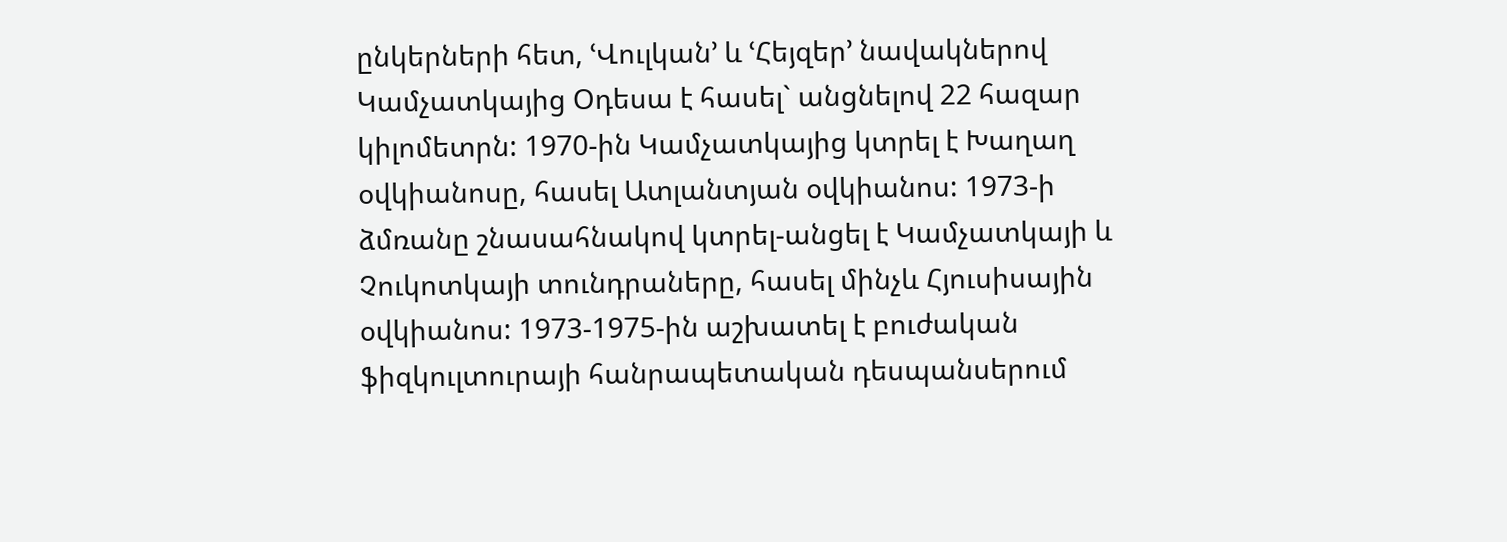ընկերների հետ, ՙՎուլկան՚ և ՙՀեյզեր՚ նավակներով Կամչատկայից Օդեսա է հասել` անցնելով 22 հազար կիլոմետրն: 1970-ին Կամչատկայից կտրել է Խաղաղ օվկիանոսը, հասել Ատլանտյան օվկիանոս: 1973-ի ձմռանը շնասահնակով կտրել-անցել է Կամչատկայի և Չուկոտկայի տունդրաները, հասել մինչև Հյուսիսային օվկիանոս: 1973-1975-ին աշխատել է բուժական ֆիզկուլտուրայի հանրապետական դեսպանսերում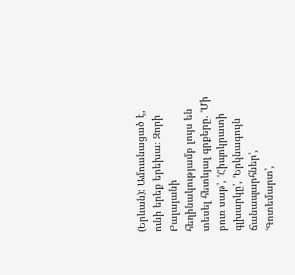(Երևան): Ամուսնացած է, ունի երեք երեխա։ Զորի Բալայանի հեղինակությամբ լույս են տեսել հետևյալ գրքերը. ՙՄի բուռ սաթ՚, ՙՀիպոկրատի գլխարկը՚, ՙԵրկնագույն ճանապարհներ՚, ՙԳոտեմարտ՚,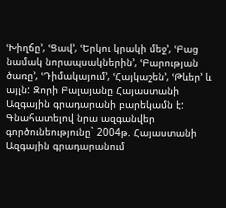ՙԽիղճը՚, ՙՑավ՚, ՙԵրկու կրակի մեջ՚, ՙԲաց նամակ նորապսակներին՚, ՙԲարության ծառը՚, ՙԴիմակայում՚, ՙՀայկաշեն՚, ՙԹևեր՚ և այլն: Զորի Բալայանը Հայաստանի Ազգային գրադարանի բարեկամն է: Գնահատելով նրա ազգանվեր գործունեությունը` 2004թ. Հայաստանի Ազգային գրադարանում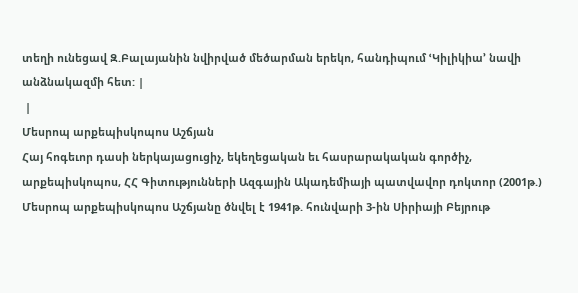տեղի ունեցավ Զ.Բալայանին նվիրված մեծարման երեկո, հանդիպում ՙԿիլիկիա՚ նավի անձնակազմի հետ: |
 |
Մեսրոպ արքեպիսկոպոս Աշճյան
Հայ հոգեւոր դասի ներկայացուցիչ, եկեղեցական եւ հասրարակական գործիչ, արքեպիսկոպոս, ՀՀ Գիտությունների Ազգային Ակադեմիայի պատվավոր դոկտոր (2001թ.) Մեսրոպ արքեպիսկոպոս Աշճյանը ծնվել է 1941թ. հունվարի 3-ին Սիրիայի Բեյրութ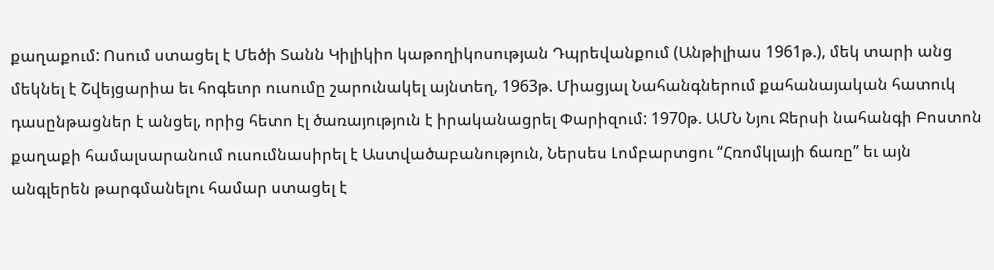քաղաքում: Ոսում ստացել է Մեծի Տանն Կիլիկիո կաթողիկոսության Դպրեվանքում (Անթիլիաս 1961թ.), մեկ տարի անց մեկնել է Շվեյցարիա եւ հոգեւոր ուսումը շարունակել այնտեղ, 1963թ. Միացյալ Նահանգներում քահանայական հատուկ դասընթացներ է անցել, որից հետո էլ ծառայություն է իրականացրել Փարիզում: 1970թ. ԱՄՆ Նյու Ջերսի նահանգի Բոստոն քաղաքի համալսարանում ուսումնասիրել է Աստվածաբանություն, Ներսես Լոմբարտցու “Հռոմկլայի ճառը” եւ այն անգլերեն թարգմանելու համար ստացել է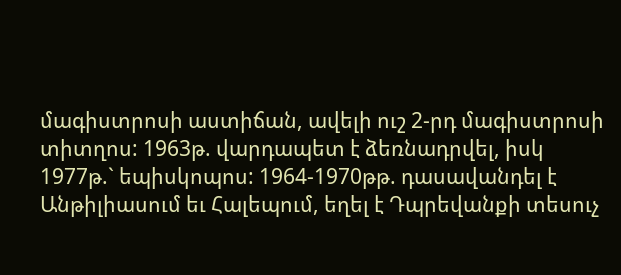մագիստրոսի աստիճան, ավելի ուշ 2-րդ մագիստրոսի տիտղոս: 1963թ. վարդապետ է ձեռնադրվել, իսկ 1977թ.` եպիսկոպոս: 1964-1970թթ. դասավանդել է Անթիլիասում եւ Հալեպում, եղել է Դպրեվանքի տեսուչ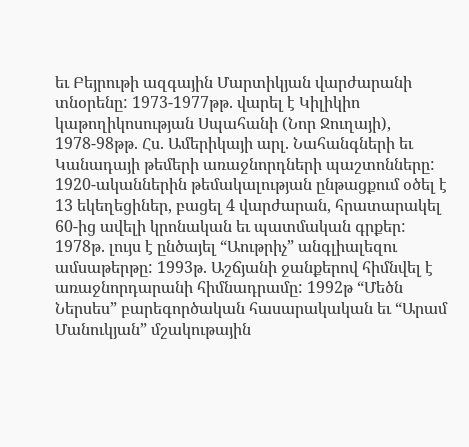եւ Բեյրութի ազգային Մարտիկյան վարժարանի տնօրենը: 1973-1977թթ. վարել է Կիլիկիո կաթողիկոսության Սպահանի (Նոր Ջուղայի), 1978-98թթ. Հս. Ամերիկայի արլ. Նահանգների եւ Կանադայի թեմերի առաջնորդների պաշտոնները: 1920-ականներին թեմակալության ընթացքում օծել է 13 եկեղեցիներ, բացել 4 վարժարան, հրատարակել 60-ից ավելի կրոնական եւ պատմական գրքեր: 1978թ. լույս է ընծայել “Աութրիչ” անգլիալեզու ամսաթերթը: 1993թ. Աշճյանի ջանքերով հիմնվել է առաջնորդարանի հիմնադրամը: 1992թ “Մեծն Ներսես” բարեգործական հասարակական եւ “Արամ Մանուկյան” մշակութային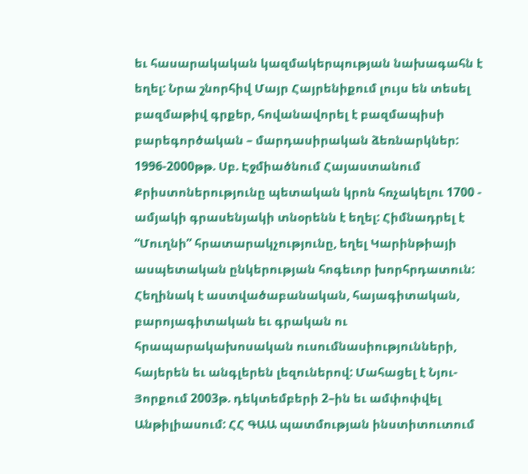եւ հասարակական կազմակերպության նախագահն է եղել: Նրա շնորհիվ Մայր Հայրենիքում լույս են տեսել բազմաթիվ գրքեր, հովանավորել է բազմապիսի բարեգործական – մարդասիրական ձեռնարկներ: 1996-2000թթ. Սբ. Էջմիածնում Հայաստանում Քրիստոներությունը պետական կրոն հռչակելու 1700 - ամյակի գրասենյակի տնօրենն է եղել: Հիմնադրել է “Մուղնի” հրատարակչությունը, եղել Կարինթիայի ասպետական ընկերության հոգեւոր խորհրդատուն: Հեղինակ է աստվածաբանական, հայագիտական, բարոյագիտական եւ գրական ու հրապարակախոսական ուսումնասիությունների, հայերեն եւ անգլերեն լեզուներով: Մահացել է Նյու-Յորքում 2003թ. դեկտեմբերի 2–ին եւ ամփոփվել Անթիլիասում: ՀՀ ԳԱԱ պատմության ինստիտուտում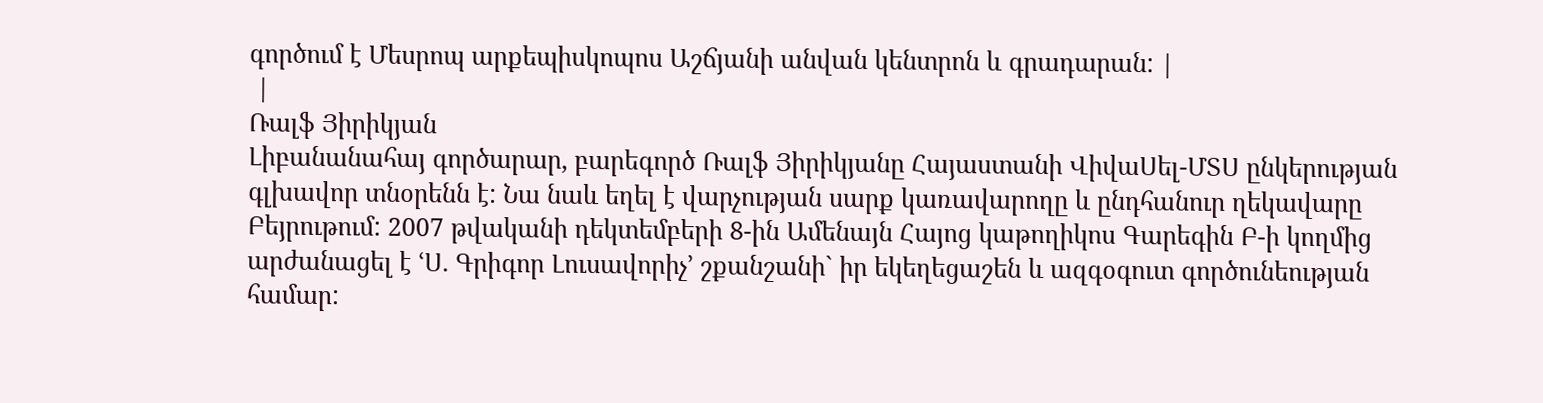գործում է Մեսրոպ արքեպիսկոպոս Աշճյանի անվան կենտրոն և գրադարան: |
 |
Ռալֆ Յիրիկյան
Լիբանանահայ գործարար, բարեգործ Ռալֆ Յիրիկյանը Հայաստանի ՎիվաՍել-ՄՏՍ ընկերության գլխավոր տնօրենն է: Նա նաև եղել է վարչության սարք կառավարողը և ընդհանուր ղեկավարը Բեյրութում: 2007 թվականի դեկտեմբերի 8-ին Ամենայն Հայոց կաթողիկոս Գարեգին Բ-ի կողմից արժանացել է ՙՍ. Գրիգոր Լուսավորիչ՚ շքանշանի` իր եկեղեցաշեն և ազգօգուտ գործունեության համար: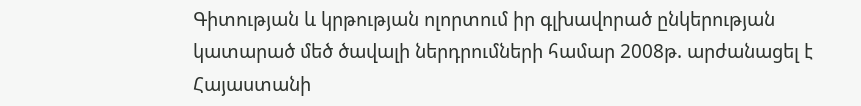Գիտության և կրթության ոլորտում իր գլխավորած ընկերության կատարած մեծ ծավալի ներդրումների համար 2008թ. արժանացել է Հայաստանի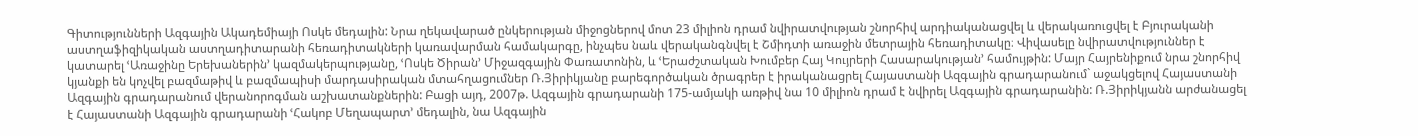Գիտությունների Ազգային Ակադեմիայի Ոսկե մեդալին: Նրա ղեկավարած ընկերության միջոցներով մոտ 23 միլիոն դրամ նվիրատվության շնորհիվ արդիականացվել և վերակառուցվել է Բյուրականի աստղաֆիզիկական աստղադիտարանի հեռադիտակների կառավարման համակարգը, ինչպես նաև վերականգնվել է Շմիդտի առաջին մետրային հեռադիտակը։ Վիվասելը նվիրատվություններ է կատարել ՙԱռաջինը Երեխաներին՚ կազմակերպությանը, ՙՈսկե Ծիրան՚ Միջազգային Փառատոնին, և ՙԵրաժշտական Խումբեր Հայ Կույրերի Հասարակության՚ համույթին: Մայր Հայրենիքում նրա շնորհիվ կյանքի են կոչվել բազմաթիվ և բազմապիսի մարդասիրական մտահղացումներ Ռ.Յիրիկյանը բարեգործական ծրագրեր է իրականացրել Հայաստանի Ազգային գրադարանում` աջակցելով Հայաստանի Ազգային գրադարանում վերանորոգման աշխատանքներին: Բացի այդ, 2007թ. Ազգային գրադարանի 175-ամյակի առթիվ նա 10 միլիոն դրամ է նվիրել Ազգային գրադարանին: Ռ.Յիրիկյանն արժանացել է Հայաստանի Ազգային գրադարանի ՙՀակոբ Մեղապարտ՚ մեդալին, նա Ազգային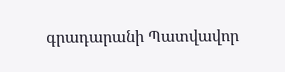գրադարանի Պատվավոր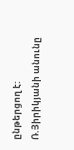ընթերցող է: Ռ.Յիրիկյանի անունը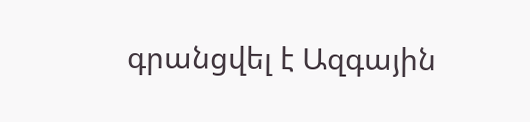գրանցվել է Ազգային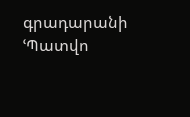գրադարանի ՙՊատվո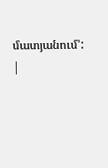մատյանում՚: |